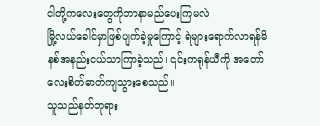ငါတို့ကလေးတွေကိုဘာနာမည်ပေးကြမလဲ
မြို့လယ်ခေါင်မှာဖြစ်ပျက်ခဲ့မှုကြောင့် ရဲများရောက်လာရန်မိနစ်အနည်းငယ်သာကြာခဲ့သည်၊ ၎င်းကရုန်ယီကို အတော်လေးစိတ်ဓာတ်ကျသွားစေသည်။
သူသည်နတ်ဘုရား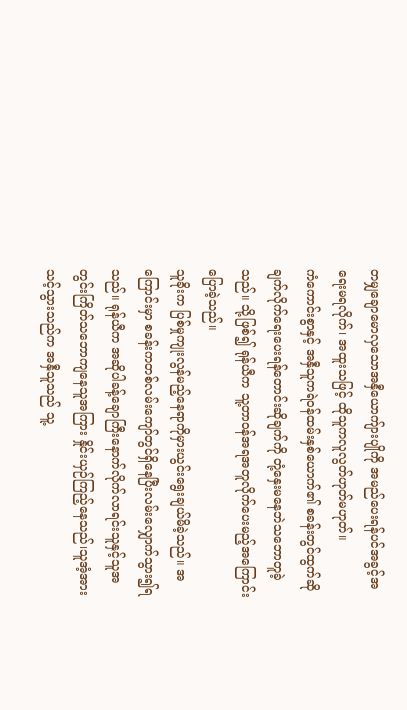တမျှချောမောလှသောအနှီယောကျ်ားပျိုကို အမည်ပေးရန်ပင်အခွင့်အရေးမရလိုက်၊ အထူးသဖြင့် ထိုသူကလူလွတ်ဟုတ်မဟုတ်။
ကံကောင်းစွာနှင့် အနှီသူကရဲဝန်ထမ်းနှစ်ယောက်၏ စခန်းတွင်ထွက်ဆိုချက်လိုက်ရေးပေးရန်တောင်းဆိုချက်ကို တုံ့နှေးမနေဘဲသဘောတူခဲ့သည်။ သို့ဖြစ်၍ ရုန်ယီက သူ့တာဝန်အရအတူလိုက်ပေးမည့်အကြောင်းပြောခဲ့သည်။
သူခိုးက ပြစ်မှုကျုးလွန်မည့်နေရာကိုမှားယွင်းရွေးချယ်မိခဲ့သည်။ အကြောင်းမှာ စခန်းကတစ်လမ်းကျော်တွင်ရှိနေပြီးလမ်းလျှောက်သွား၍ရသည်။ ရုန်ယီက အဆိုပါခန့်ချောကြီးနောက်လိုက်လာရင်းသူနှင့်သူအတွင်းကြိတ်သဘောကျနေသူအကြား နှိုင်းယှဉ်ကြည့်နေသည်၊သူအံ့အားသင့်သွားသည်က အနှီသူသည် သူ့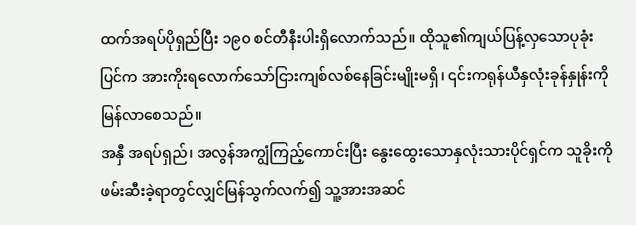ထက်အရပ်ပိုရှည်ပြီး ၁၉၀ စင်တီနီးပါးရှိလောက်သည်။ ထိုသူ၏ကျယ်ပြန့်လှသောပုခုံးပြင်က အားကိုးရလောက်သော်ငြားကျစ်လစ်နေခြင်းမျိုးမရှိ၊ ၎င်းကရုန်ယီနှလုံးခုန်နှုန်းကိုမြန်လာစေသည်။
အနှီ အရပ်ရှည်၊ အလွန်အကျွံကြည့်ကောင်းပြီး နွေးထွေးသောနှလုံးသားပိုင်ရှင်က သူခိုးကိုဖမ်းဆီးခဲ့ရာတွင်လျှင်မြန်သွက်လက်၍ သူ့အားအဆင်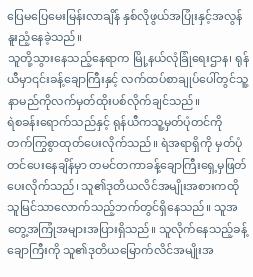ပြေမပြေမေးမြန်းလာချိန် နှစ်လိုဖွယ်အပြုံးနှင့်အလွန်နူးညံ့နေခဲ့သည်။
သူတို့သွားနေသည့်နေရာက မြို့နယ်လုံခြုံရေးဌာန၊ ရုန်ယီမှာ၎င်းခန့်ချောကြီးနှင့် လက်ထပ်စာချုပ်ပေါ်တွင်သူ့နာမည်ကိုလက်မှတ်ထိုးပစ်လိုက်ချင်သည်။
ရဲစခန်းရောက်သည်နှင့် ရုန်ယီကသူ့မှတ်ပုံတင်ကို တက်ကြွစွာထုတ်ပေးလိုက်သည်။ ရဲအရာရှိကို မှတ်ပုံတင်ပေးနေချိန်မှာ တမင်တကာခန့်ချောကြီးရှေ့မှဖြတ်ပေးလိုက်သည်၊ သူ၏ဒုတိယလိင်အမျိုးအစားကထိုသူမြင်သာလောက်သည့်ဘက်တွင်ရှိနေသည်။ သူအတွေ့အကြုံအများအပြားရှိသည်။ သူလိုက်နေသည့်ခန့်ချောကြီးကို သူ၏ဒုတိယမြောက်လိင်အမျိုးအ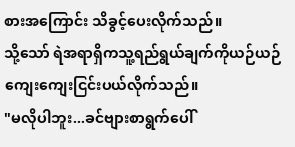စားအကြောင်း သိခွင့်ပေးလိုက်သည်။
သို့သော် ရဲအရာရှိကသူ့ရည်ရွယ်ချက်ကိုယဉ်ယဉ်ကျေးကျေးငြင်းပယ်လိုက်သည်။
"မလိုပါဘူး...ခင်ဗျားစာရွက်ပေါ်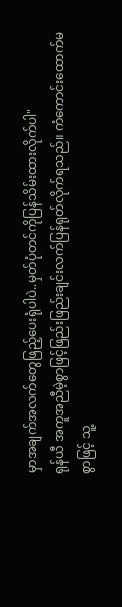မှာအချက်အလက်တွေဖြည့်ပေးရုံပါပဲ..မှတ်ပုံတင်ကိုပြန်သိမ်းထားလိုက်ပါ"
ရုန်ယီ အကူအညီမဲ့စွာဖြင့်ဖြည်းဖြည်းချင်းလက်ပြန်ရုတ်လိုက်ရသည်။ ကံကောင်းထောက်မစွာဖြင့် သူ့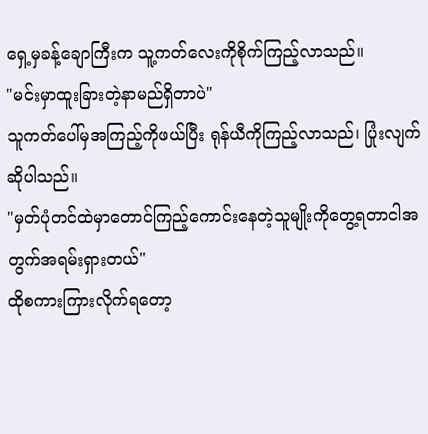ရှေ့မှခန့်ချောကြီးက သူ့ကတ်လေးကိုစိုက်ကြည့်လာသည်။
"မင်းမှာထူးခြားတဲ့နာမည်ရှိတာပဲ"
သူကတ်ပေါ်မှအကြည့်ကိုဖယ်ပြီး ရုန်ယီကိုကြည့်လာသည်၊ ပြုံးလျက်ဆိုပါသည်။
"မှတ်ပုံတင်ထဲမှာတောင်ကြည့်ကောင်းနေတဲ့သူမျိုးကိုတွေ့ရတာငါအတွက်အရမ်းရှားတယ်"
ထိုစကားကြားလိုက်ရတော့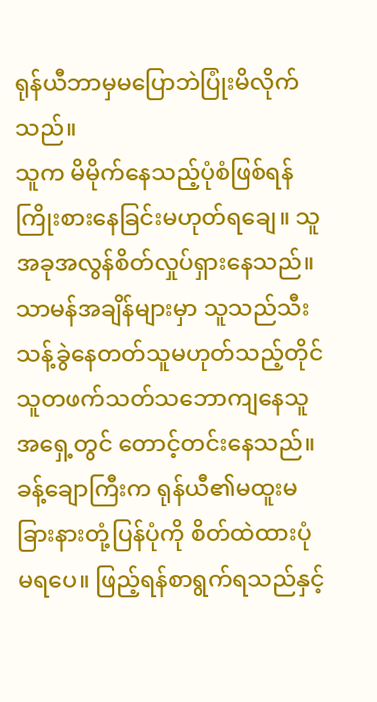ရုန်ယီဘာမှမပြောဘဲပြုံးမိလိုက်သည်။
သူက မိမိုက်နေသည့်ပုံစံဖြစ်ရန်ကြိုးစားနေခြင်းမဟုတ်ရချေ။ သူအခုအလွန်စိတ်လှုပ်ရှားနေသည်။ သာမန်အချိန်များမှာ သူသည်သီးသန့်ခွဲနေတတ်သူမဟုတ်သည့်တိုင် သူတဖက်သတ်သဘောကျနေသူအရှေ့တွင် တောင့်တင်းနေသည်။
ခန့်ချောကြီးက ရုန်ယီ၏မထူးမခြားနားတုံ့ပြန်ပုံကို စိတ်ထဲထားပုံမရပေ။ ဖြည့်ရန်စာရွက်ရသည်နှင့်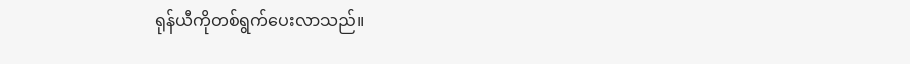ရုန်ယီကိုတစ်ရွက်ပေးလာသည်။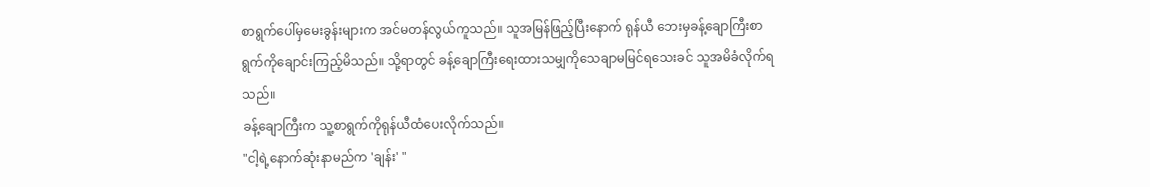စာရွက်ပေါ်မှမေးခွန်းများက အင်မတန်လွယ်ကူသည်။ သူအမြန်ဖြည့်ပြီးနောက် ရုန်ယီ ဘေးမှခန့်ချောကြီးစာရွက်ကိုချောင်းကြည့်မိသည်။ သို့ရာတွင် ခန့်ချောကြီးရေးထားသမျှကိုသေချာမမြင်ရသေးခင် သူအမိခံလိုက်ရသည်။
ခန့်ချောကြီးက သူ့စာရွက်ကိုရုန်ယီထံပေးလိုက်သည်။
"ငါ့ရဲ့နောက်ဆုံးနာမည်က 'ချန်း' "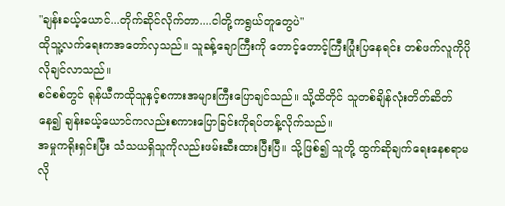"ချန်းခယ့်ယောင်...တိုက်ဆိုင်လိုက်တာ....ငါတို့ကရွယ်တူတွေပဲ"
ထိုသူ့လက်ရေးကအတော်လှသည်။ သူခန့်ချောကြီးကို တောင့်တောင့်ကြီးပြုံးပြနေရင်း တစ်ဖက်လူကိုပိုလိုချင်လာသည်။
စင်စစ်တွင် ရုန်ယီကထိုသူနှင့်စကားအများကြီးပြောချင်သည်။ သို့ထိတိုင် သူတစ်ချိန်လုံးတိတ်ဆိတ်နေ၍ ချန်းခယ့်ယောင်ကလည်းစကားပြောခြင်းကိုရပ်တန့်လိုက်သည်။
အမှုကရိုးရှင်းပြီး သံသယရှိသူကိုလည်းဖမ်းဆီးထားပြီးပြီ။ သို့ဖြစ်၍ သူတို့ ထွက်ဆိုချက်ရေးနေစရာမလို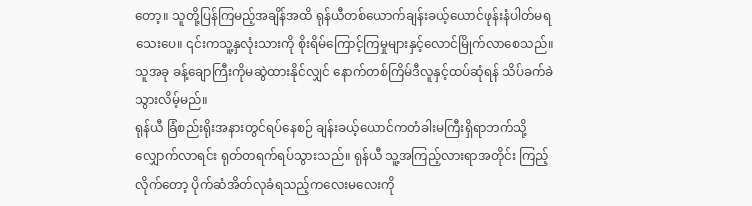တော့။ သူတို့ပြန်ကြမည့်အချိန်အထိ ရုန်ယီတစ်ယောက်ချန်းခယ့်ယောင်ဖုန်းနံပါတ်မရသေးပေ။ ၎င်းကသူ့နှလုံးသားကို စိုးရိမ်ကြောင့်ကြမှုများနှင့်လောင်မြိုက်လာစေသည်။
သူအခု ခန့်ချောကြီးကိုမဆွဲထားနိုင်လျှင် နောက်တစ်ကြိမ်ဒီလူနှင့်ထပ်ဆုံရန် သိပ်ခက်ခဲသွားလိမ့်မည်။
ရုန်ယီ ခြံစည်းရိုးအနားတွင်ရပ်နေစဉ် ချန်းခယ့်ယောင်ကတံခါးမကြီးရှိရာဘက်သို့လျှောက်လာရင်း ရုတ်တရက်ရပ်သွားသည်။ ရုန်ယီ သူ့အကြည့်လားရာအတိုင်း ကြည့်လိုက်တော့ ပိုက်ဆံအိတ်လုခံရသည့်ကလေးမလေးကို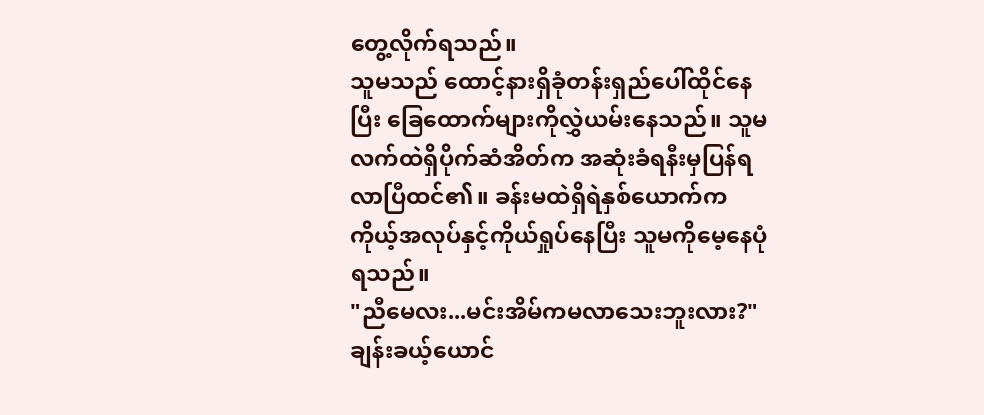တွေ့လိုက်ရသည်။
သူမသည် ထောင့်နားရှိခုံတန်းရှည်ပေါ်ထိုင်နေပြီး ခြေထောက်များကိုလွှဲယမ်းနေသည်။ သူမလက်ထဲရှိပိုက်ဆံအိတ်က အဆုံးခံရနီးမှပြန်ရလာပြီထင်၏။ ခန်းမထဲရှိရဲနှစ်ယောက်က ကိုယ့်အလုပ်နှင့်ကိုယ်ရှုပ်နေပြီး သူမကိုမေ့နေပုံရသည်။
"ညီမေလး...မင်းအိမ်ကမလာသေးဘူးလား?"
ချန်းခယ့်ယောင်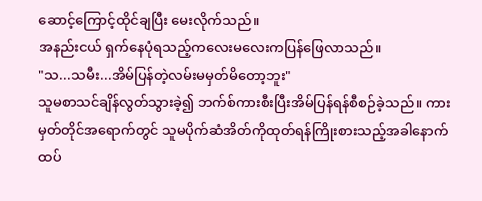ဆောင့်ကြောင့်ထိုင်ချပြီး မေးလိုက်သည်။
အနည်းငယ် ရှက်နေပုံရသည့်ကလေးမလေးကပြန်ဖြေလာသည်။
"သ...သမီး...အိမ်ပြန်တဲ့လမ်းမမှတ်မိတော့ဘူး"
သူမစာသင်ချိန်လွတ်သွားခဲ့၍ ဘက်စ်ကားစီးပြီးအိမ်ပြန်ရန်စီစဉ်ခဲ့သည်။ ကားမှတ်တိုင်အရောက်တွင် သူမပိုက်ဆံအိတ်ကိုထုတ်ရန်ကြိုးစားသည့်အခါနောက်ထပ်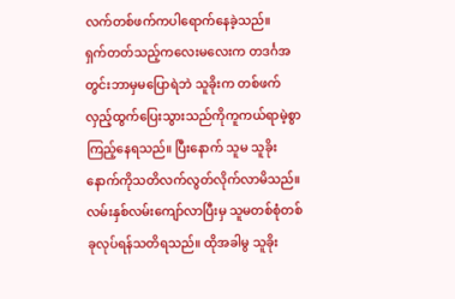လက်တစ်ဖက်ကပါရောက်နေခဲ့သည်။
ရှက်တတ်သည့်ကလေးမလေးက တဒင်္ဂအတွင်းဘာမှမပြောရဲဘဲ သူခိုးက တစ်ဖက်လှည့်ထွက်ပြေးသွားသည်ကိုကူကယ်ရာမဲ့စွာကြည့်နေရသည်။ ပြီးနောက် သူမ သူခိုးနောက်ကိုသတိလက်လွတ်လိုက်လာမိသည်။ လမ်းနှစ်လမ်းကျော်လာပြီးမှ သူမတစ်စုံတစ်ခုလုပ်ရန်သတိရသည်။ ထိုအခါမွ သူခိုး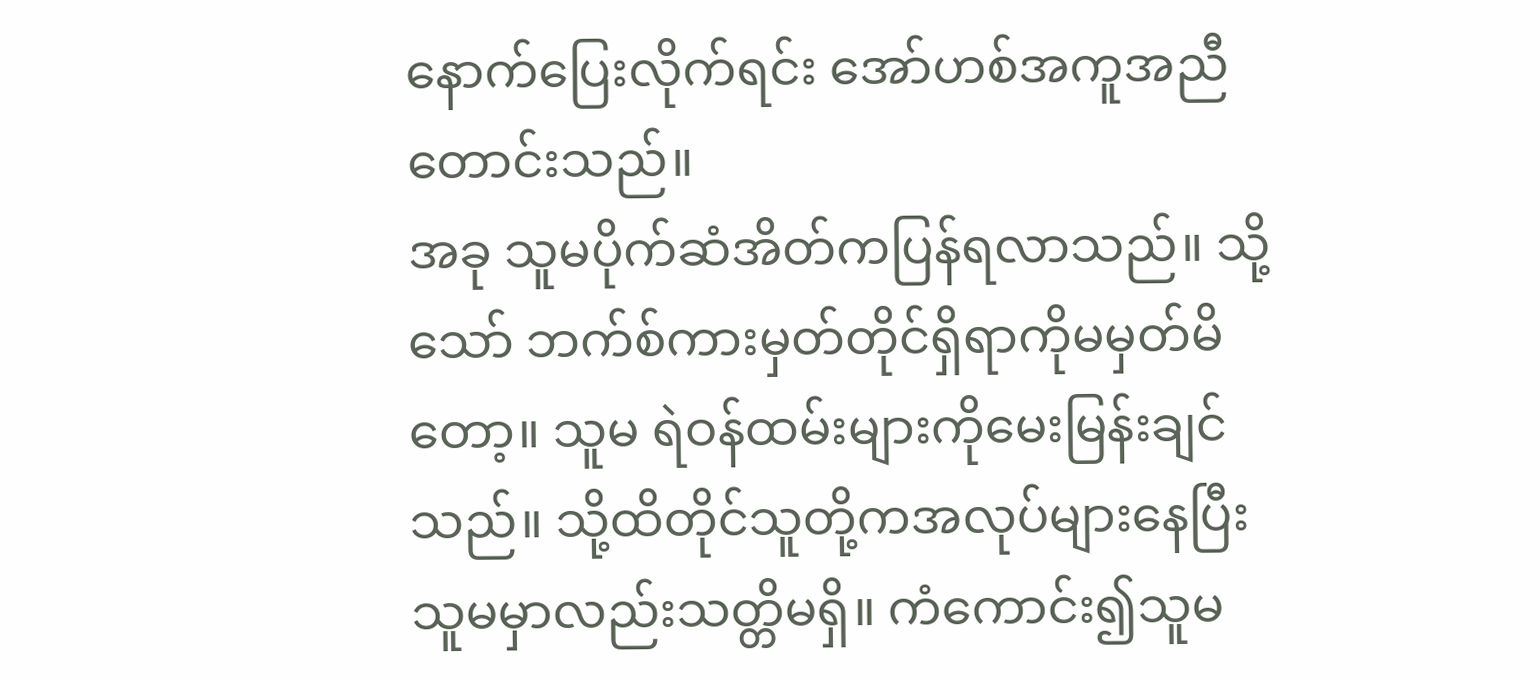နောက်ပြေးလိုက်ရင်း အော်ဟစ်အကူအညီတောင်းသည်။
အခု သူမပိုက်ဆံအိတ်ကပြန်ရလာသည်။ သို့သော် ဘက်စ်ကားမှတ်တိုင်ရှိရာကိုမမှတ်မိတော့။ သူမ ရဲဝန်ထမ်းများကိုမေးမြန်းချင်သည်။ သို့ထိတိုင်သူတို့ကအလုပ်များနေပြီး သူမမှာလည်းသတ္တိမရှိ။ ကံကောင်း၍သူမ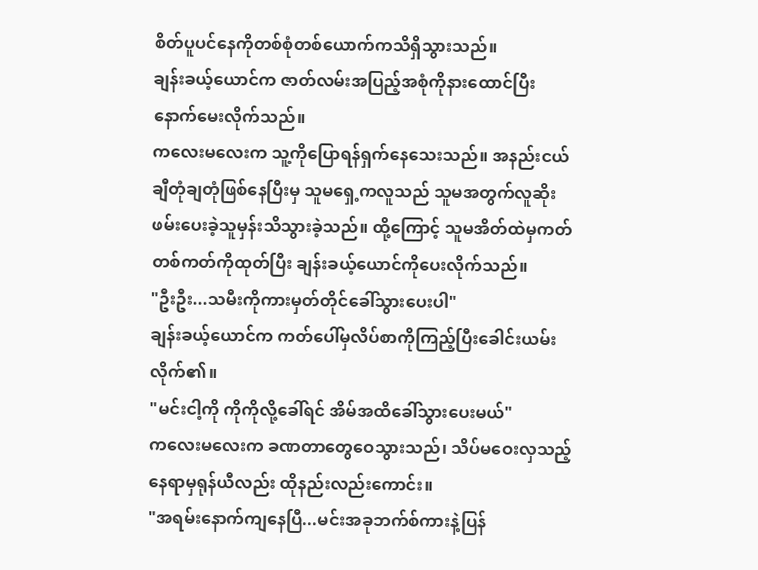စိတ်ပူပင်နေကိုတစ်စုံတစ်ယောက်ကသိရှိသွားသည်။
ချန်းခယ့်ယောင်က ဇာတ်လမ်းအပြည့်အစုံကိုနားထောင်ပြီးနောက်မေးလိုက်သည်။
ကလေးမလေးက သူ့ကိုပြောရန်ရှက်နေသေးသည်။ အနည်းငယ်ချီတုံချတုံဖြစ်နေပြီးမှ သူမရှေ့ကလူသည် သူမအတွက်လူဆိုးဖမ်းပေးခဲ့သူမှန်းသိသွားခဲ့သည်။ ထို့ကြောင့် သူမအိတ်ထဲမှကတ်တစ်ကတ်ကိုထုတ်ပြီး ချန်းခယ့်ယောင်ကိုပေးလိုက်သည်။
"ဦးဦး...သမီးကိုကားမှတ်တိုင်ခေါ်သွားပေးပါ"
ချန်းခယ့်ယောင်က ကတ်ပေါ်မှလိပ်စာကိုကြည့်ပြီးခေါင်းယမ်းလိုက်၏။
"မင်းငါ့ကို ကိုကိုလို့ခေါ်ရင် အိမ်အထိခေါ်သွားပေးမယ်"
ကလေးမလေးက ခဏတာတွေဝေသွားသည်၊ သိပ်မဝေးလှသည့်နေရာမှရုန်ယီလည်း ထိုနည်းလည်းကောင်း။
"အရမ်းနောက်ကျနေပြီ...မင်းအခုဘက်စ်ကားနဲ့ပြန်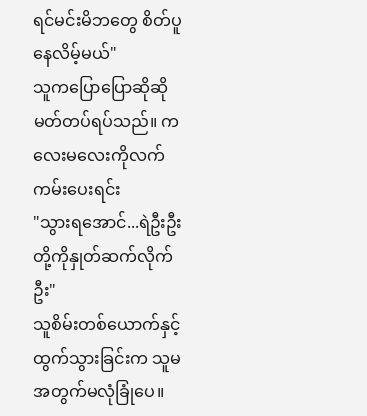ရင်မင်းမိဘတွေ စိတ်ပူနေလိမ့်မယ်"
သူကပြောပြောဆိုဆိုမတ်တပ်ရပ်သည်။ ကလေးမလေးကိုလက်ကမ်းပေးရင်း
"သွားရအောင်...ရဲဦးဦးတို့ကိုနှုတ်ဆက်လိုက်ဦး"
သူစိမ်းတစ်ယောက်နှင့်ထွက်သွားခြင်းက သူမအတွက်မလုံခြုံပေ။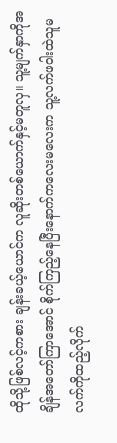ထိုသို့ဖြစ်လင့်ကစား ချန်းခယ့်ယောင်က လူဆိုးတစ်ယောက်နှင့်မတူလှ။ သူ့မျက်နှာကိုအချိန်အတော်ကြာအောင် စိုက်ကြည့်နေပြီးနောက်ကလေးမလေးက သူ့လက်ဖဝါးထဲသူမလက်ကိုထည့်လိုက်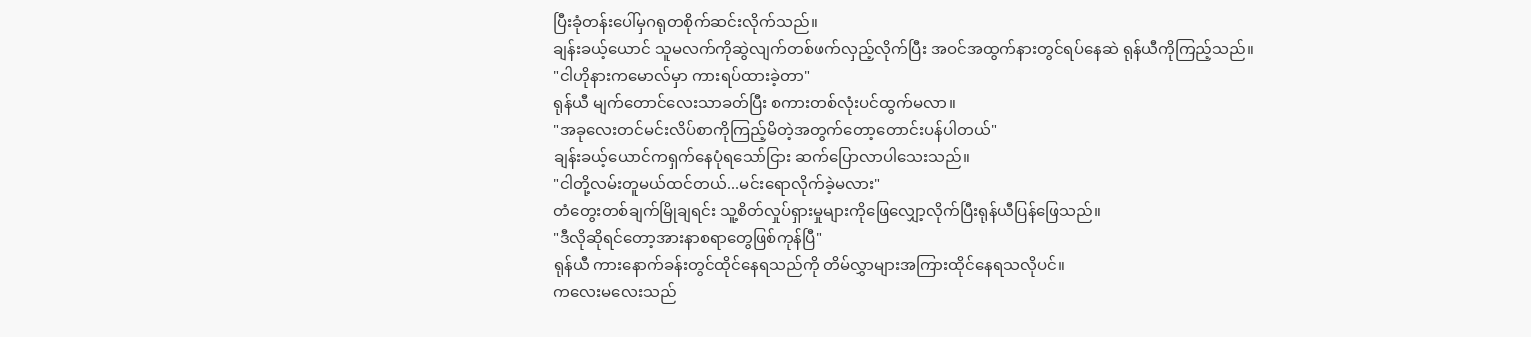ပြီးခုံတန်းပေါ်မှဂရုတစိုက်ဆင်းလိုက်သည်။
ချန်းခယ့်ယောင် သူမလက်ကိုဆွဲလျက်တစ်ဖက်လှည့်လိုက်ပြီး အဝင်အထွက်နားတွင်ရပ်နေဆဲ ရုန်ယီကိုကြည့်သည်။
"ငါဟိုနားကမောလ်မှာ ကားရပ်ထားခဲ့တာ"
ရုန်ယီ မျက်တောင်လေးသာခတ်ပြီး စကားတစ်လုံးပင်ထွက်မလာ။
"အခုလေးတင်မင်းလိပ်စာကိုကြည့်မိတဲ့အတွက်တော့တောင်းပန်ပါတယ်"
ချန်းခယ့်ယောင်ကရှက်နေပုံရသော်ငြား ဆက်ပြောလာပါသေးသည်။
"ငါတို့လမ်းတူမယ်ထင်တယ်...မင်းရောလိုက်ခဲ့မလား"
တံတွေးတစ်ချက်မြိုချရင်း သူ့စိတ်လှုပ်ရှားမှုများကိုဖြေလျှော့လိုက်ပြီးရုန်ယီပြန်ဖြေသည်။
"ဒီလိုဆိုရင်တော့အားနာစရာတွေဖြစ်ကုန်ပြီ"
ရုန်ယီ ကားနောက်ခန်းတွင်ထိုင်နေရသည်ကို တိမ်လွှာများအကြားထိုင်နေရသလိုပင်။
ကလေးမလေးသည်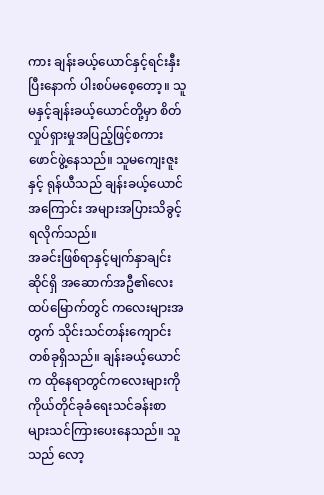ကား ချန်းခယ့်ယောင်နှင့်ရင်းနှီးပြီးနောက် ပါးစပ်မစေ့တော့။ သူမနှင့်ချန်းခယ့်ယောင်တို့မှာ စိတ်လှုပ်ရှားမှုအပြည့်ဖြင့်စကားဖောင်ဖွဲ့နေသည်။ သူမကျေးဇူးနှင့် ရုန်ယီသည် ချန်းခယ့်ယောင်အကြောင်း အများအပြားသိခွင့်ရလိုက်သည်။
အခင်းဖြစ်ရာနှင့်မျက်နှာချင်းဆိုင်ရှိ အဆောက်အဦ၏လေးထပ်မြောက်တွင် ကလေးများအတွက် သိုင်းသင်တန်းကျောင်းတစ်ခုရှိသည်။ ချန်းခယ့်ယောင်က ထိုနေရာတွင်ကလေးများကို ကိုယ်တိုင်ခုခံရေးသင်ခန်းစာများသင်ကြားပေးနေသည်။ သူသည် လော့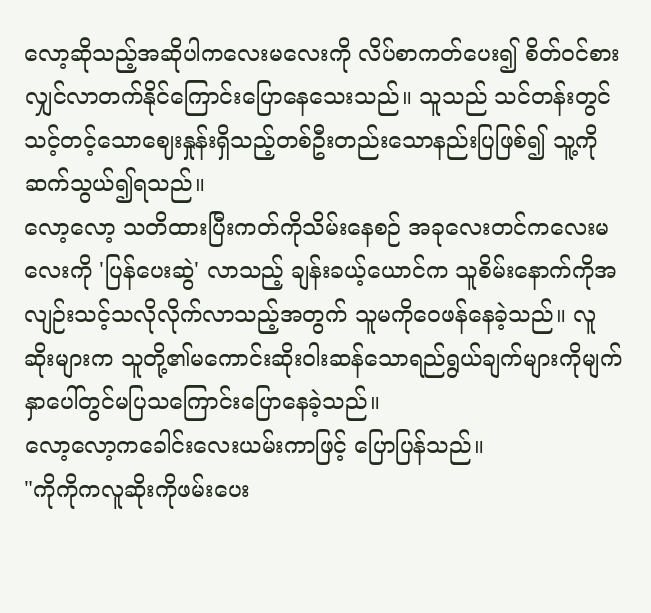လော့ဆိုသည့်အဆိုပါကလေးမလေးကို လိပ်စာကတ်ပေး၍ စိတ်ဝင်စားလျှင်လာတက်နိုင်ကြောင်းပြောနေသေးသည်။ သူသည် သင်တန်းတွင်သင့်တင့်သောဈေးနှုန်းရှိသည့်တစ်ဦးတည်းသောနည်းပြဖြစ်၍ သူ့ကိုဆက်သွယ်၍ရသည်။
လော့လော့ သတိထားပြီးကတ်ကိုသိမ်းနေစဉ် အခုလေးတင်ကလေးမလေးကို 'ပြန်ပေးဆွဲ' လာသည့် ချန်းခယ့်ယောင်က သူစိမ်းနောက်ကိုအလျဉ်းသင့်သလိုလိုက်လာသည့်အတွက် သူမကိုဝေဖန်နေခဲ့သည်။ လူဆိုးများက သူတို့၏မကောင်းဆိုးဝါးဆန်သောရည်ရွယ်ချက်များကိုမျက်နှာပေါ်တွင်မပြသကြောင်းပြောနေခဲ့သည်။
လော့လော့ကခေါင်းလေးယမ်းကာဖြင့် ပြောပြန်သည်။
"ကိုကိုကလူဆိုးကိုဖမ်းပေး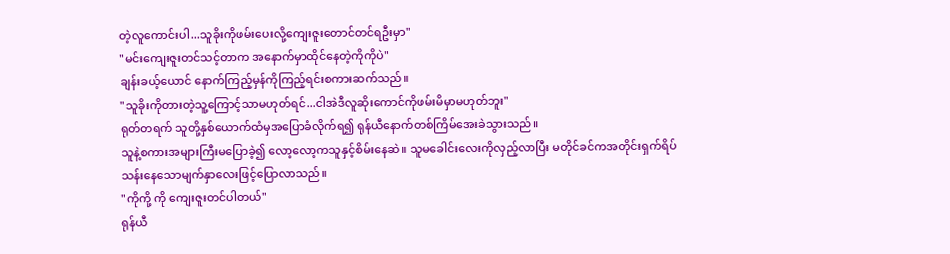တဲ့လူကောင်းပါ...သူခိုးကိုဖမ်းပေးလို့ကျေးဇူးတောင်တင်ရဦးမှာ"
"မင်းကျေးဇူးတင်သင့်တာက အနောက်မှာထိုင်နေတဲ့ကိုကိုပဲ"
ချန်းခယ့်ယောင် နောက်ကြည့်မှန်ကိုကြည့်ရင်းစကားဆက်သည်။
"သူခိုးကိုတားတဲ့သူ့ကြောင့်သာမဟုတ်ရင်...ငါအဲဒီလူဆိုးကောင်ကိုဖမ်းမိမှာမဟုတ်ဘူး"
ရုတ်တရက် သူတို့နှစ်ယောက်ထံမှအပြောခံလိုက်ရ၍ ရုန်ယီနောက်တစ်ကြိမ်အေးခဲသွားသည်။
သူနဲ့စကားအများကြီးမပြောခဲ့၍ လော့လော့ကသူနှင့်စိမ်းနေဆဲ။ သူမခေါင်းလေးကိုလှည့်လာပြီး မတိုင်ခင်ကအတိုင်းရှက်ရိပ်သန်းနေသောမျက်နှာလေးဖြင့်ပြောလာသည်။
"ကိုကို့ ကို ကျေးဇူးတင်ပါတယ်"
ရုန်ယီ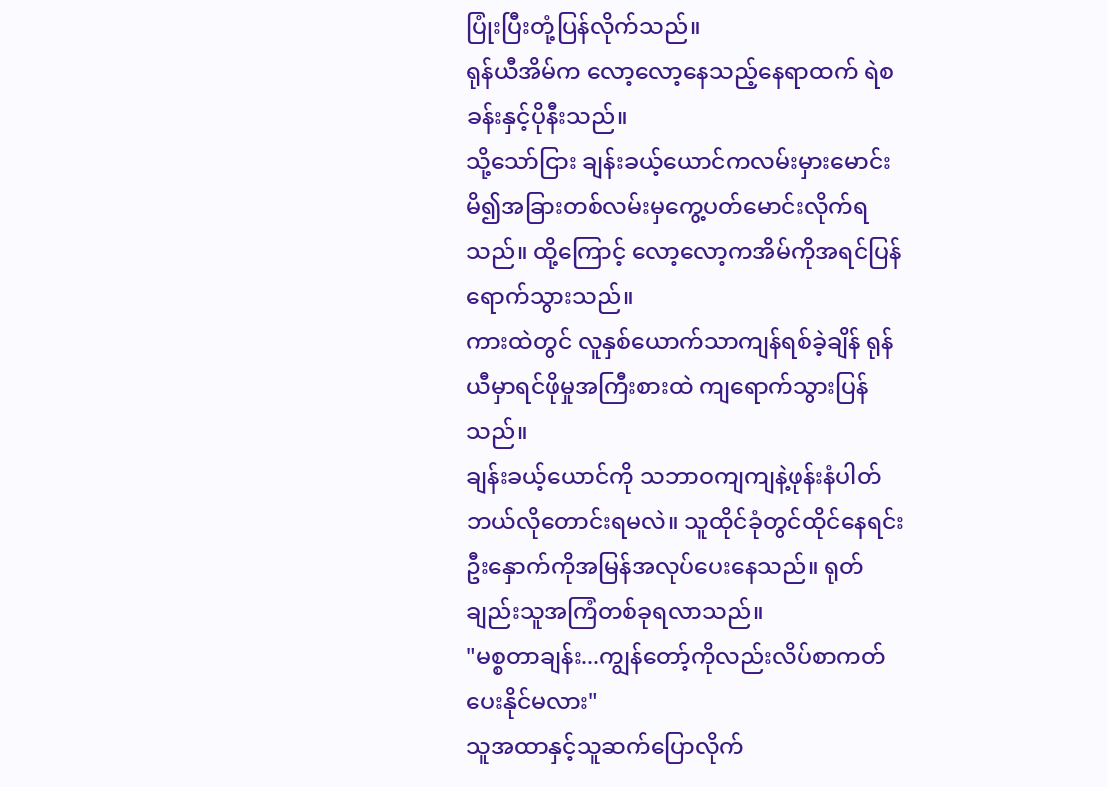ပြုံးပြီးတုံ့ပြန်လိုက်သည်။
ရုန်ယီအိမ်က လော့လော့နေသည့်နေရာထက် ရဲစခန်းနှင့်ပိုနီးသည်။
သို့သော်ငြား ချန်းခယ့်ယောင်ကလမ်းမှားမောင်းမိ၍အခြားတစ်လမ်းမှကွေ့ပတ်မောင်းလိုက်ရသည်။ ထို့ကြောင့် လော့လော့ကအိမ်ကိုအရင်ပြန်ရောက်သွားသည်။
ကားထဲတွင် လူနှစ်ယောက်သာကျန်ရစ်ခဲ့ချိန် ရုန်ယီမှာရင်ဖိုမှုအကြီးစားထဲ ကျရောက်သွားပြန်သည်။
ချန်းခယ့်ယောင်ကို သဘာဝကျကျနဲ့ဖုန်းနံပါတ်ဘယ်လိုတောင်းရမလဲ။ သူထိုင်ခုံတွင်ထိုင်နေရင်း ဦးနှောက်ကိုအမြန်အလုပ်ပေးနေသည်။ ရုတ်ချည်းသူအကြံတစ်ခုရလာသည်။
"မစ္စတာချန်း...ကျွန်တော့်ကိုလည်းလိပ်စာကတ်ပေးနိုင်မလား"
သူအထာနှင့်သူဆက်ပြောလိုက်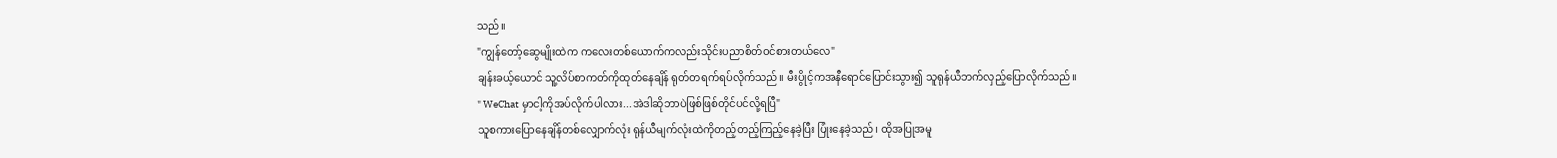သည်။
"ကျွန်တော့်ဆွေမျိုးထဲက ကလေးတစ်ယောက်ကလည်းသိုင်းပညာစိတ်ဝင်စားတယ်လေ"
ချန်းခယ့်ယောင် သူ့လိပ်စာကတ်ကိုထုတ်နေချိန် ရုတ်တရက်ရပ်လိုက်သည်။ မီးပွိုင့်ကအနီရောင်ပြောင်းသွား၍ သူရုန်ယီဘက်လှည့်ပြောလိုက်သည်။
" WeChat မှာငါ့ကိုအပ်လိုက်ပါလား...အဲဒါဆိုဘာပဲဖြစ်ဖြစ်တိုင်ပင်လို့ရပြီ"
သူစကားပြောနေချိန်တစ်လျှောက်လုံး ရုန်ယီမျက်လုံးထဲကိုတည့်တည့်ကြည့်နေခဲ့ပြီး ပြုံးနေခဲ့သည်၊ ထိုအပြုအမူ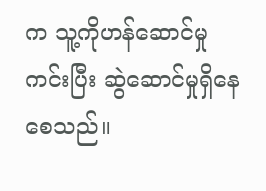က သူ့ကိုဟန်ဆောင်မှုကင်းပြီး ဆွဲဆောင်မှုရှိနေစေသည်။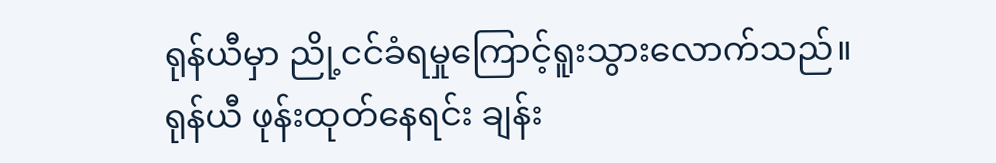ရုန်ယီမှာ ညို့ငင်ခံရမှုကြောင့်ရူးသွားလောက်သည်။
ရုန်ယီ ဖုန်းထုတ်နေရင်း ချန်း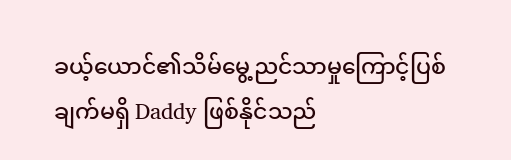ခယ့်ယောင်၏သိမ်မွေ့ညင်သာမှုကြောင့်ပြစ်ချက်မရှိ Daddy ဖြစ်နိုင်သည်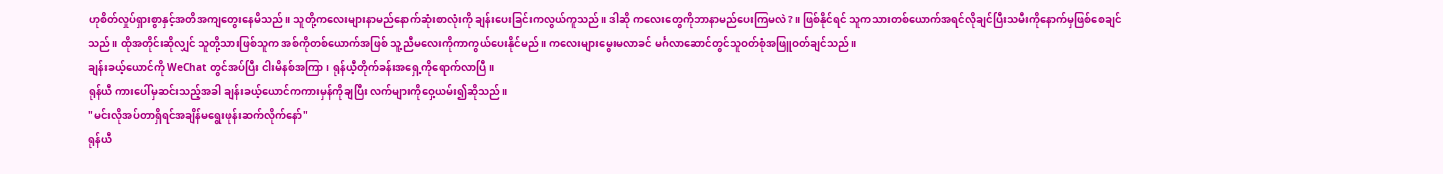ဟုစိတ်လှုပ်ရှားစွာနှင့်အတိအကျတွေးနေမိသည်။ သူတို့ကလေးများနာမည်နောက်ဆုံးစာလုံးကို ချန်းပေးခြင်းကလွယ်ကူသည်။ ဒါဆို ကလေးတွေကိုဘာနာမည်ပေးကြမလဲ?။ ဖြစ်နိုင်ရင် သူကသားတစ်ယောက်အရင်လိုချင်ပြီးသမီးကိုနောက်မှဖြစ်စေချင်သည်။ ထိုအတိုင်းဆိုလျှင် သူတို့သားဖြစ်သူက အစ်ကိုတစ်ယောက်အဖြစ် သူ့ညီမလေးကိုကာကွယ်ပေးနိုင်မည်။ ကလေးများမွေးမလာခင် မင်္ဂလာဆောင်တွင်သူဝတ်စုံအဖြူဝတ်ချင်သည်။
ချန်းခယ့်ယောင်ကို WeChat တွင်အပ်ပြီး ငါးမိနစ်အကြာ၊ ရုန်ယီ့တိုက်ခန်းအရှေ့ကိုရောက်လာပြီ။
ရုန်ယီ ကားပေါ်မှဆင်းသည့်အခါ ချန်းခယ့်ယောင်ကကားမှန်ကိုချပြီး လက်များကိုဝှေ့ယမ်း၍ဆိုသည်။
"မင်းလိုအပ်တာရှိရင်အချိန်မရွေးဖုန်းဆက်လိုက်နော်"
ရုန်ယီ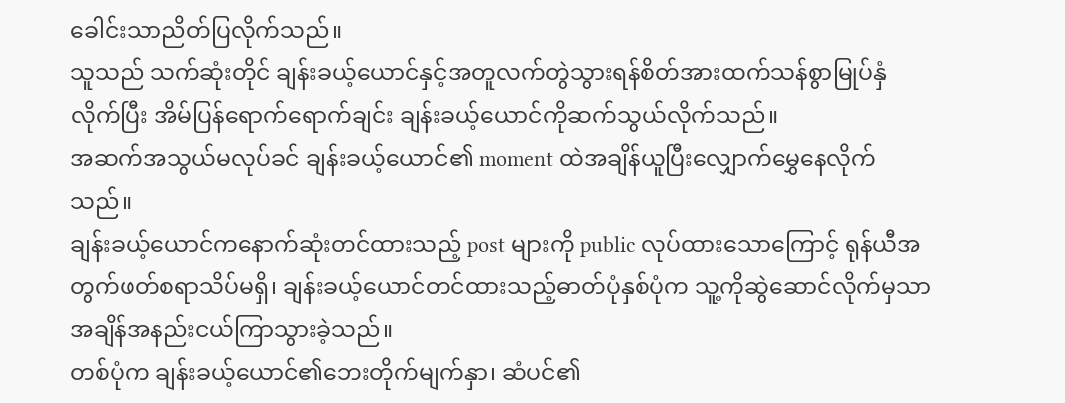ခေါင်းသာညိတ်ပြလိုက်သည်။
သူသည် သက်ဆုံးတိုင် ချန်းခယ့်ယောင်နှင့်အတူလက်တွဲသွားရန်စိတ်အားထက်သန်စွာမြုပ်နှံလိုက်ပြီး အိမ်ပြန်ရောက်ရောက်ချင်း ချန်းခယ့်ယောင်ကိုဆက်သွယ်လိုက်သည်။
အဆက်အသွယ်မလုပ်ခင် ချန်းခယ့်ယောင်၏ moment ထဲအချိန်ယူပြီးလျှောက်မွှေနေလိုက်သည်။
ချန်းခယ့်ယောင်ကနောက်ဆုံးတင်ထားသည့် post များကို public လုပ်ထားသောကြောင့် ရုန်ယီအတွက်ဖတ်စရာသိပ်မရှိ၊ ချန်းခယ့်ယောင်တင်ထားသည့်ဓာတ်ပုံနှစ်ပုံက သူ့ကိုဆွဲဆောင်လိုက်မှသာ အချိန်အနည်းငယ်ကြာသွားခဲ့သည်။
တစ်ပုံက ချန်းခယ့်ယောင်၏ဘေးတိုက်မျက်နှာ၊ ဆံပင်၏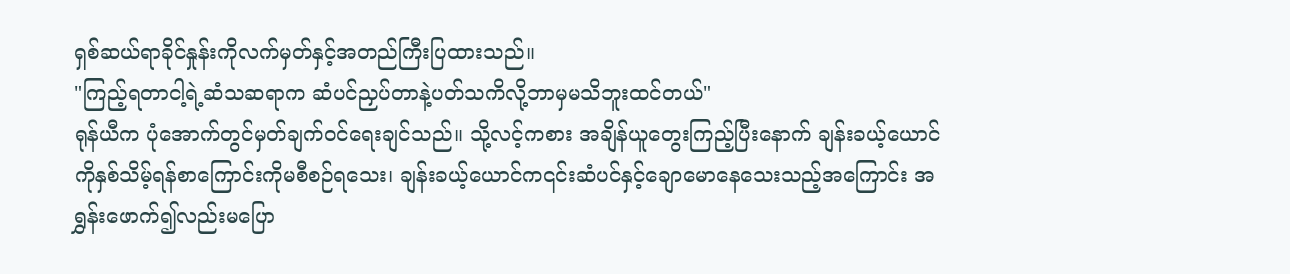ရှစ်ဆယ်ရာခိုင်နှုန်းကိုလက်မှတ်နှင့်အတည်ကြီးပြထားသည်။
"ကြည့်ရတာငါ့ရဲ့ဆံသဆရာက ဆံပင်ညှပ်တာနဲ့ပတ်သကိလို့ဘာမှမသိဘူးထင်တယ်"
ရုန်ယီက ပုံအောက်တွင်မှတ်ချက်ဝင်ရေးချင်သည်။ သို့လင့်ကစား အချိန်ယူတွေးကြည့်ပြီးနောက် ချန်းခယ့်ယောင်ကိုနှစ်သိမ့်ရန်စာကြောင်းကိုမစီစဉ်ရသေး၊ ချန်းခယ့်ယောင်က၎င်းဆံပင်နှင့်ချောမောနေသေးသည့်အကြောင်း အရွှန်းဖောက်၍လည်းမပြော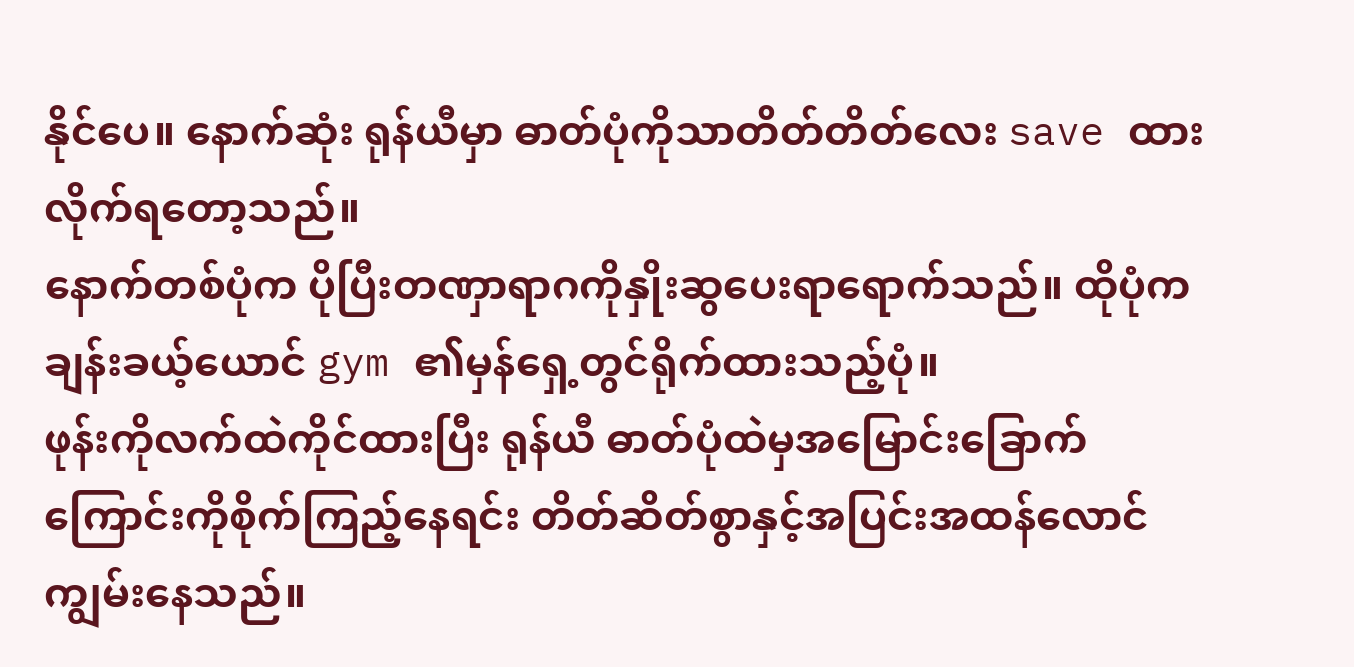နိုင်ပေ။ နောက်ဆုံး ရုန်ယီမှာ ဓာတ်ပုံကိုသာတိတ်တိတ်လေး save ထားလိုက်ရတော့သည်။
နောက်တစ်ပုံက ပိုပြီးတဏှာရာဂကိုနှိုးဆွပေးရာရောက်သည်။ ထိုပုံကချန်းခယ့်ယောင် gym ၏မှန်ရှေ့တွင်ရိုက်ထားသည့်ပုံ။
ဖုန်းကိုလက်ထဲကိုင်ထားပြီး ရုန်ယီ ဓာတ်ပုံထဲမှအမြောင်းခြောက်ကြောင်းကိုစိုက်ကြည့်နေရင်း တိတ်ဆိတ်စွာနှင့်အပြင်းအထန်လောင်ကျွမ်းနေသည်။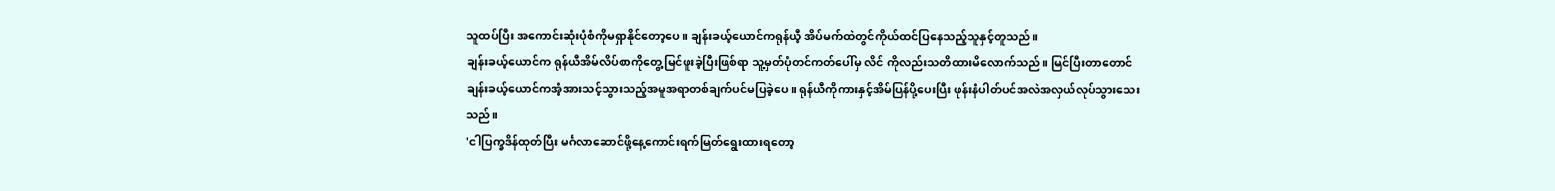သူထပ်ပြီး အကောင်းဆုံးပုံစံကိုမရှာနိုင်တော့ပေ။ ချန်းခယ့်ယောင်ကရုန်ယီ့ အိပ်မက်ထဲတွင်ကိုယ်ထင်ပြနေသည့်သူနှင့်တူသည်။
ချန်းခယ့်ယောင်က ရုန်ယီအိမ်လိပ်စာကိုတွေ့မြင်ဖူးခဲ့ပြီးဖြစ်ရာ သူ့မှတ်ပုံတင်ကတ်ပေါ်မှ လိင် ကိုလည်းသတိထားမိလောက်သည်။ မြင်ပြီးတာတောင် ချန်းခယ့်ယောင်ကအံ့အားသင့်သွားသည့်အမူအရာတစ်ချက်ပင်မပြခဲ့ပေ။ ရုန်ယီကိုကားနှင့်အိမ်ပြန်ပို့ပေးပြီး ဖုန်းနံပါတ်ပင်အလဲအလှယ်လုပ်သွားသေးသည်။
'ငါပြက္ခဒိန်ထုတ်ပြီး မင်္ဂလာဆောင်ဖို့နေ့ကောင်းရက်မြတ်ရွေးထားရတော့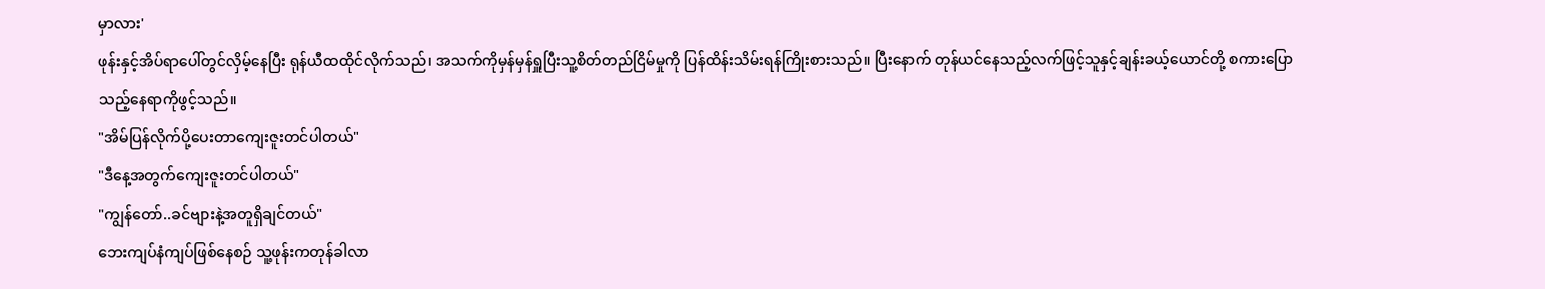မှာလား'
ဖုန်းနှင့်အိပ်ရာပေါ်တွင်လှိမ့်နေပြီး ရုန်ယီထထိုင်လိုက်သည်၊ အသက်ကိုမှန်မှန်ရှူပြီးသူ့စိတ်တည်ငြိမ်မှုကို ပြန်ထိန်းသိမ်းရန်ကြိုးစားသည်။ ပြီးနောက် တုန်ယင်နေသည့်လက်ဖြင့်သူနှင့်ချန်းခယ့်ယောင်တို့ စကားပြောသည့်နေရာကိုဖွင့်သည်။
"အိမ်ပြန်လိုက်ပို့ပေးတာကျေးဇူးတင်ပါတယ်"
"ဒီနေ့အတွက်ကျေးဇူးတင်ပါတယ်"
"ကျွန်တော်..ခင်ဗျားနဲ့အတူရှိချင်တယ်"
ဘေးကျပ်နံကျပ်ဖြစ်နေစဉ် သူ့ဖုန်းကတုန်ခါလာ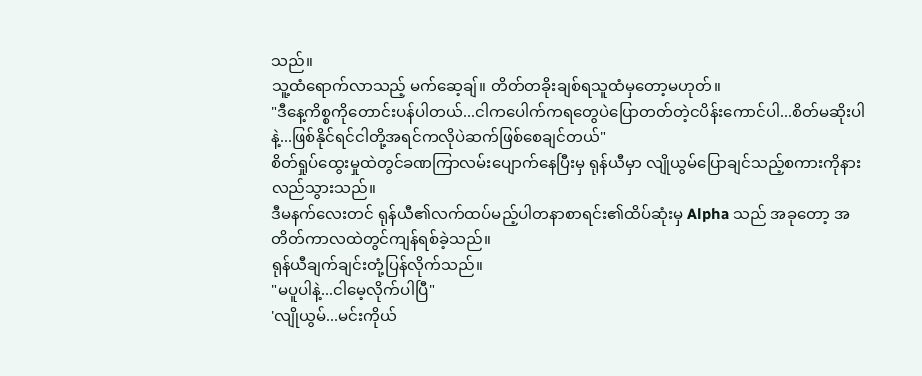သည်။
သူ့ထံရောက်လာသည့် မက်ဆေ့ချ်။ တိတ်တခိုးချစ်ရသူထံမှတော့မဟုတ်။
"ဒီနေ့ကိစ္စကိုတောင်းပန်ပါတယ်...ငါကပေါက်ကရတွေပဲပြောတတ်တဲ့ငပိန်းကောင်ပါ...စိတ်မဆိုးပါနဲ့...ဖြစ်နိုင်ရင်ငါတို့အရင်ကလိုပဲဆက်ဖြစ်စေချင်တယ်"
စိတ်ရှုပ်ထွေးမှုထဲတွင်ခဏကြာလမ်းပျောက်နေပြီးမှ ရုန်ယီမှာ လျိုယွမ်ပြောချင်သည့်စကားကိုနားလည်သွားသည်။
ဒီမနက်လေးတင် ရုန်ယီ၏လက်ထပ်မည့်ပါတနာစာရင်း၏ထိပ်ဆုံးမှ Alpha သည် အခုတော့ အတိတ်ကာလထဲတွင်ကျန်ရစ်ခဲ့သည်။
ရုန်ယီချက်ချင်းတုံ့ပြန်လိုက်သည်။
"မပူပါနဲ့...ငါမေ့လိုက်ပါပြီ"
'လျိုယွမ်...မင်းကိုယ်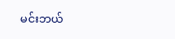မင်းဘယ်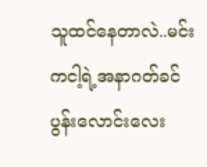သူထင်နေတာလဲ..မင်းကငါ့ရဲ့အနာဂတ်ခင်ပွန်းလောင်းလေး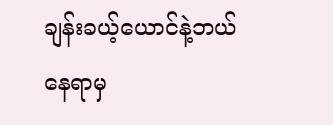ချန်းခယ့်ယောင်နဲ့ဘယ်နေရာမှ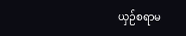ယှဉ်စရာမ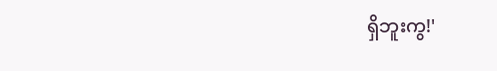ရှိဘူးကွ!'